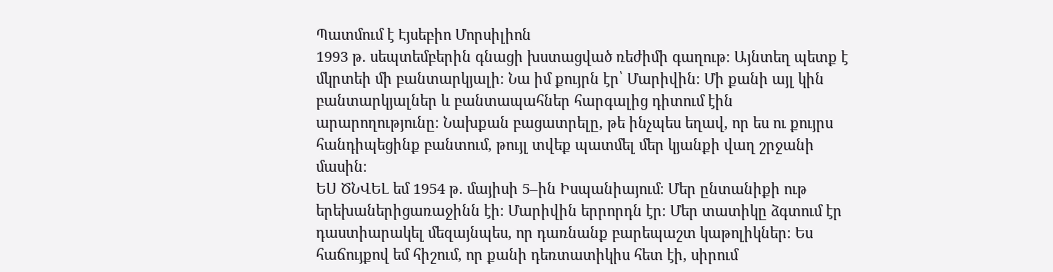Պատմում է Էյսեբիո Մորսիլիոն
1993 թ. սեպտեմբերին գնացի խստացված ռեժիմի գաղութ։ Այնտեղ պետք է մկրտեի մի բանտարկյալի։ Նա իմ քույրն էր՝ Մարիվին։ Մի քանի այլ կին բանտարկյալներ և բանտապահներ հարգալից դիտում էին արարողությունը։ Նախքան բացատրելը, թե ինչպես եղավ, որ ես ու քույրս հանդիպեցինք բանտում, թույլ տվեք պատմել մեր կյանքի վաղ շրջանի մասին։
ԵՍ ԾՆՎԵԼ եմ 1954 թ. մայիսի 5–ին Իսպանիայում։ Մեր ընտանիքի ութ երեխաներիցառաջինն էի։ Մարիվին երրորդն էր։ Մեր տատիկը ձգտում էր դաստիարակել մեզայնպես, որ դառնանք բարեպաշտ կաթոլիկներ։ Ես հաճույքով եմ հիշում, որ քանի դեռտատիկիս հետ էի, սիրում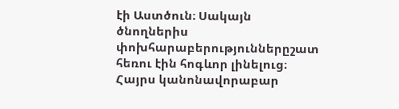էի Աստծուն։ Սակայն ծնողներիս փոխհարաբերություններըշատ հեռու էին հոգևոր լինելուց։ Հայրս կանոնավորաբար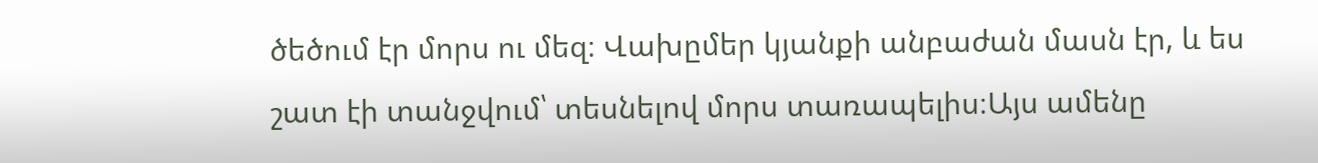ծեծում էր մորս ու մեզ։ Վախըմեր կյանքի անբաժան մասն էր, և ես շատ էի տանջվում՝ տեսնելով մորս տառապելիս։Այս ամենը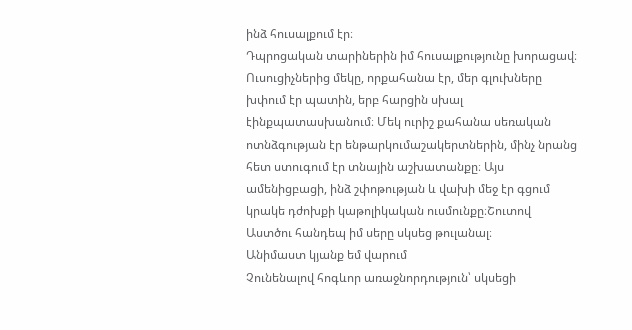ինձ հուսալքում էր։
Դպրոցական տարիներին իմ հուսալքությունը խորացավ։ Ուսուցիչներից մեկը, որքահանա էր, մեր գլուխները խփում էր պատին, երբ հարցին սխալ էինքպատասխանում։ Մեկ ուրիշ քահանա սեռական ոտնձգության էր ենթարկումաշակերտներին, մինչ նրանց հետ ստուգում էր տնային աշխատանքը։ Այս ամենիցբացի, ինձ շփոթության և վախի մեջ էր գցում կրակե դժոխքի կաթոլիկական ուսմունքը։Շուտով Աստծու հանդեպ իմ սերը սկսեց թուլանալ։
Անիմաստ կյանք եմ վարում
Չունենալով հոգևոր առաջնորդություն՝ սկսեցի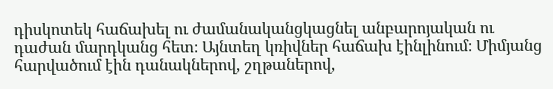դիսկոտեկ հաճախել ու ժամանականցկացնել անբարոյական ու դաժան մարդկանց հետ։ Այնտեղ կռիվներ հաճախ էինլինում։ Միմյանց հարվածում էին դանակներով, շղթաներով,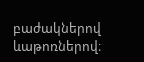բաժակներով ևաթոռներով։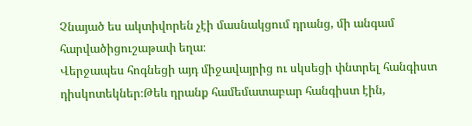Չնայած ես ակտիվորեն չէի մասնակցում դրանց, մի անգամ հարվածիցուշաթափ եղա։
Վերջապես հոգնեցի այդ միջավայրից ու սկսեցի փնտրել հանգիստ դիսկոտեկներ։Թեև դրանք համեմատաբար հանգիստ էին,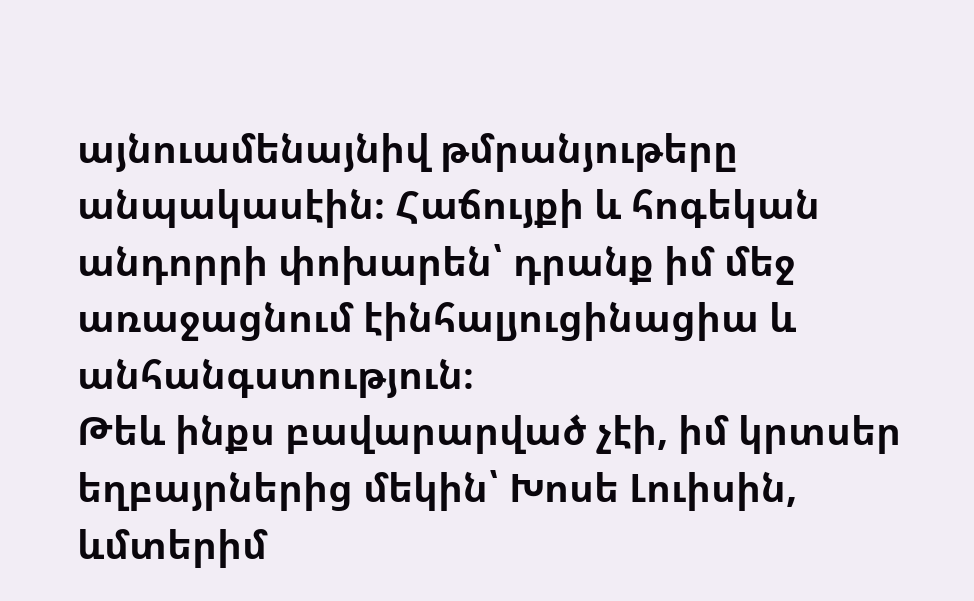այնուամենայնիվ թմրանյութերը անպակասէին։ Հաճույքի և հոգեկան անդորրի փոխարեն՝ դրանք իմ մեջ առաջացնում էինհալյուցինացիա և անհանգստություն։
Թեև ինքս բավարարված չէի, իմ կրտսեր եղբայրներից մեկին՝ Խոսե Լուիսին, ևմտերիմ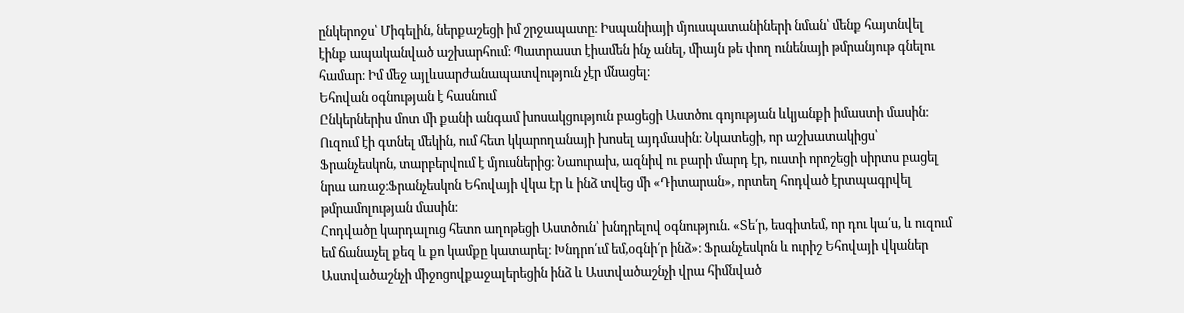ընկերոջս՝ Միգելին, ներքաշեցի իմ շրջապատը։ Իսպանիայի մյուսպատանիների նման՝ մենք հայտնվել էինք ապականված աշխարհում։ Պատրաստ էիամեն ինչ անել, միայն թե փող ունենայի թմրանյութ գնելու համար։ Իմ մեջ այլևսարժանապատվություն չէր մնացել։
Եհովան օգնության է հասնում
Ընկերներիս մոտ մի քանի անգամ խոսակցություն բացեցի Աստծու գոյության ևկյանքի իմաստի մասին։ Ուզում էի գտնել մեկին, ում հետ կկարողանայի խոսել այդմասին։ Նկատեցի, որ աշխատակիցս՝ Ֆրանչեսկոն, տարբերվում է մյուսներից։ Նաուրախ, ազնիվ ու բարի մարդ էր, ուստի որոշեցի սիրտս բացել նրա առաջ։Ֆրանչեսկոն Եհովայի վկա էր և ինձ տվեց մի «Դիտարան», որտեղ հոդված էրտպագրվել թմրամոլության մասին։
Հոդվածը կարդալուց հետո աղոթեցի Աստծուն՝ խնդրելով օգնություն. «Տե՛ր, եսգիտեմ, որ դու կա՛ս, և ուզում եմ ճանաչել քեզ և քո կամքը կատարել։ Խնդրո՛ւմ եմ,օգնի՛ր ինձ»։ Ֆրանչեսկոն և ուրիշ Եհովայի վկաներ Աստվածաշնչի միջոցովքաջալերեցին ինձ և Աստվածաշնչի վրա հիմնված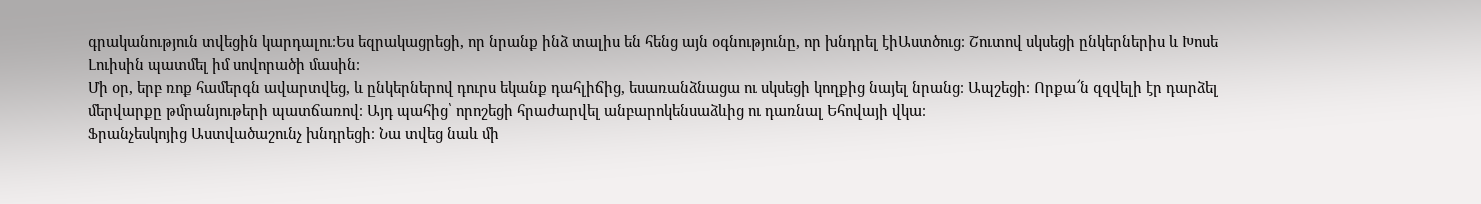գրականություն տվեցին կարդալու։Ես եզրակացրեցի, որ նրանք ինձ տալիս են հենց այն օգնությունը, որ խնդրել էիԱստծուց։ Շուտով սկսեցի ընկերներիս և Խոսե Լուիսին պատմել իմ սովորածի մասին։
Մի օր, երբ ռոք համերգն ավարտվեց, և ընկերներով դուրս եկանք դահլիճից, եսառանձնացա ու սկսեցի կողքից նայել նրանց։ Ապշեցի։ Որքա՜ն զզվելի էր դարձել մերվարքը թմրանյութերի պատճառով։ Այդ պահից՝ որոշեցի հրաժարվել անբարոկենսաձևից ու դառնալ Եհովայի վկա։
Ֆրանչեսկոյից Աստվածաշունչ խնդրեցի։ Նա տվեց նաև մի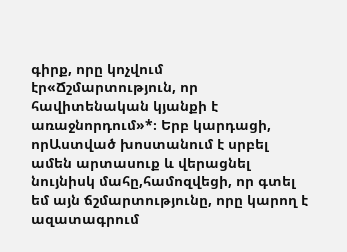գիրք, որը կոչվում էր«Ճշմարտություն, որ հավիտենական կյանքի է առաջնորդում»*։ Երբ կարդացի, որԱստված խոստանում է սրբել ամեն արտասուք և վերացնել նույնիսկ մահը,համոզվեցի, որ գտել եմ այն ճշմարտությունը, որը կարող է ազատագրում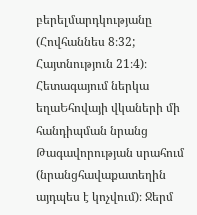բերելմարդկությանը (Հովհաննես 8։32; Հայտնություն 21։4)։ Հետագայում ներկա եղաԵհովայի վկաների մի հանդիպման նրանց Թագավորության սրահում (նրանցհավաքատեղին այդպես է կոչվում)։ Ջերմ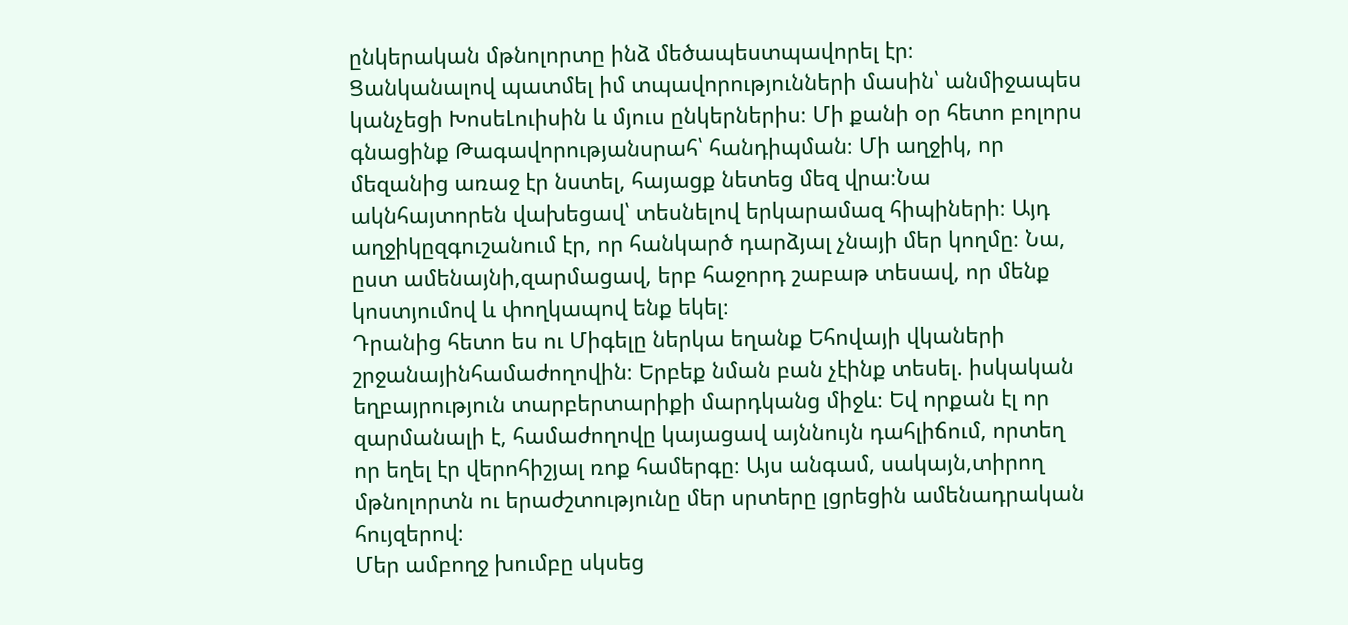ընկերական մթնոլորտը ինձ մեծապեստպավորել էր։
Ցանկանալով պատմել իմ տպավորությունների մասին՝ անմիջապես կանչեցի ԽոսեԼուիսին և մյուս ընկերներիս։ Մի քանի օր հետո բոլորս գնացինք Թագավորությանսրահ՝ հանդիպման։ Մի աղջիկ, որ մեզանից առաջ էր նստել, հայացք նետեց մեզ վրա։Նա ակնհայտորեն վախեցավ՝ տեսնելով երկարամազ հիպիների։ Այդ աղջիկըզգուշանում էր, որ հանկարծ դարձյալ չնայի մեր կողմը։ Նա, ըստ ամենայնի,զարմացավ, երբ հաջորդ շաբաթ տեսավ, որ մենք կոստյումով և փողկապով ենք եկել։
Դրանից հետո ես ու Միգելը ներկա եղանք Եհովայի վկաների շրջանայինհամաժողովին։ Երբեք նման բան չէինք տեսել. իսկական եղբայրություն տարբերտարիքի մարդկանց միջև։ Եվ որքան էլ որ զարմանալի է, համաժողովը կայացավ այննույն դահլիճում, որտեղ որ եղել էր վերոհիշյալ ռոք համերգը։ Այս անգամ, սակայն,տիրող մթնոլորտն ու երաժշտությունը մեր սրտերը լցրեցին ամենադրական հույզերով։
Մեր ամբողջ խումբը սկսեց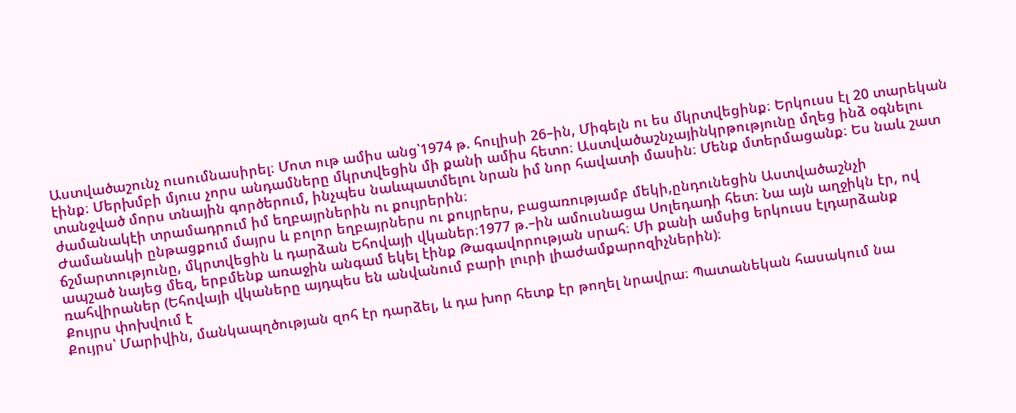Աստվածաշունչ ուսումնասիրել։ Մոտ ութ ամիս անց՝1974 թ. հուլիսի 26–ին, Միգելն ու ես մկրտվեցինք։ Երկուսս էլ 20 տարեկան էինք։ Մերխմբի մյուս չորս անդամները մկրտվեցին մի քանի ամիս հետո։ Աստվածաշնչայինկրթությունը մղեց ինձ օգնելու տանջված մորս տնային գործերում, ինչպես նաևպատմելու նրան իմ նոր հավատի մասին։ Մենք մտերմացանք։ Ես նաև շատ ժամանակէի տրամադրում իմ եղբայրներին ու քույրերին։
Ժամանակի ընթացքում մայրս և բոլոր եղբայրներս ու քույրերս, բացառությամբ մեկի,ընդունեցին Աստվածաշնչի ճշմարտությունը, մկրտվեցին և դարձան Եհովայի վկաներ։1977 թ.–ին ամուսնացա Սոլեդադի հետ։ Նա այն աղջիկն էր, ով ապշած նայեց մեզ, երբմենք առաջին անգամ եկել էինք Թագավորության սրահ։ Մի քանի ամսից երկուսս էլդարձանք ռահվիրաներ (Եհովայի վկաները այդպես են անվանում բարի լուրի լիաժամքարոզիչներին)։
Քույրս փոխվում է
Քույրս՝ Մարիվին, մանկապղծության զոհ էր դարձել, և դա խոր հետք էր թողել նրավրա։ Պատանեկան հասակում նա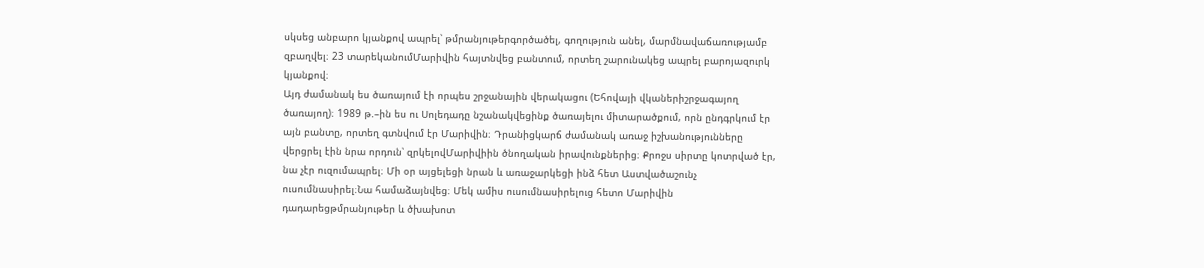սկսեց անբարո կյանքով ապրել՝ թմրանյութերգործածել, գողություն անել, մարմնավաճառությամբ զբաղվել։ 23 տարեկանումՄարիվին հայտնվեց բանտում, որտեղ շարունակեց ապրել բարոյազուրկ կյանքով։
Այդ ժամանակ ես ծառայում էի որպես շրջանային վերակացու (Եհովայի վկաներիշրջագայող ծառայող)։ 1989 թ.–ին ես ու Սոլեդադը նշանակվեցինք ծառայելու միտարածքում, որն ընդգրկում էր այն բանտը, որտեղ գտնվում էր Մարիվին։ Դրանիցկարճ ժամանակ առաջ իշխանությունները վերցրել էին նրա որդուն՝ զրկելովՄարիվիին ծնողական իրավունքներից։ Քրոջս սիրտը կոտրված էր, նա չէր ուզումապրել։ Մի օր այցելեցի նրան և առաջարկեցի ինձ հետ Աստվածաշունչ ուսումնասիրել։Նա համաձայնվեց։ Մեկ ամիս ուսումնասիրելուց հետո Մարիվին դադարեցթմրանյութեր և ծխախոտ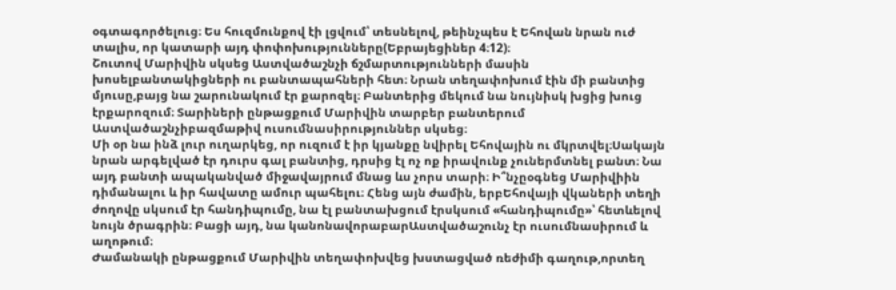օգտագործելուց։ Ես հուզմունքով էի լցվում՝ տեսնելով, թեինչպես է Եհովան նրան ուժ տալիս, որ կատարի այդ փոփոխությունները(Եբրայեցիներ 4։12)։
Շուտով Մարիվին սկսեց Աստվածաշնչի ճշմարտությունների մասին խոսելբանտակիցների ու բանտապահների հետ։ Նրան տեղափոխում էին մի բանտից մյուսը,բայց նա շարունակում էր քարոզել։ Բանտերից մեկում նա նույնիսկ խցից խուց էրքարոզում։ Տարիների ընթացքում Մարիվին տարբեր բանտերում Աստվածաշնչիբազմաթիվ ուսումնասիրություններ սկսեց։
Մի օր նա ինձ լուր ուղարկեց, որ ուզում է իր կյանքը նվիրել Եհովային ու մկրտվել։Սակայն նրան արգելված էր դուրս գալ բանտից, դրսից էլ ոչ ոք իրավունք չուներմտնել բանտ։ Նա այդ բանտի ապականված միջավայրում մնաց ևս չորս տարի։ Ի՞նչըօգնեց Մարիվիին դիմանալու և իր հավատը ամուր պահելու։ Հենց այն ժամին, երբԵհովայի վկաների տեղի ժողովը սկսում էր հանդիպումը, նա էլ բանտախցում էրսկսում «հանդիպումը»՝ հետևելով նույն ծրագրին։ Բացի այդ, նա կանոնավորաբարԱստվածաշունչ էր ուսումնասիրում և աղոթում։
Ժամանակի ընթացքում Մարիվին տեղափոխվեց խստացված ռեժիմի գաղութ,որտեղ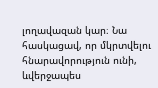լողավազան կար։ Նա հասկացավ, որ մկրտվելու հնարավորություն ունի, ևվերջապես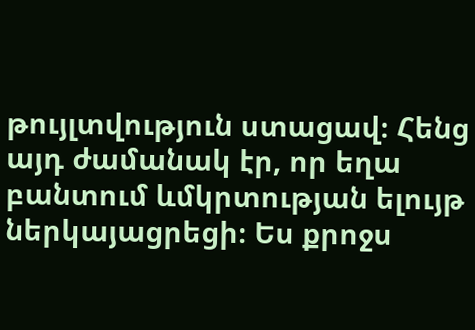թույլտվություն ստացավ։ Հենց այդ ժամանակ էր, որ եղա բանտում ևմկրտության ելույթ ներկայացրեցի։ Ես քրոջս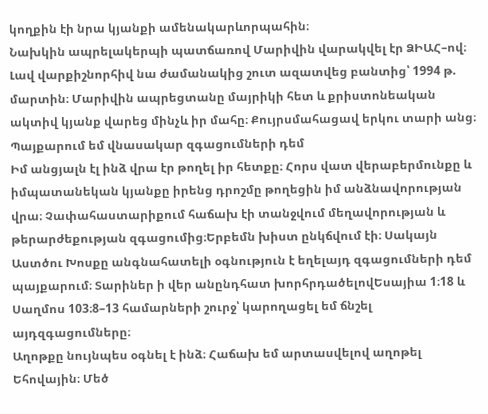կողքին էի նրա կյանքի ամենակարևորպահին։
Նախկին ապրելակերպի պատճառով Մարիվին վարակվել էր ՁԻԱՀ–ով։ Լավ վարքիշնորհիվ նա ժամանակից շուտ ազատվեց բանտից՝ 1994 թ. մարտին։ Մարիվին ապրեցտանը մայրիկի հետ և քրիստոնեական ակտիվ կյանք վարեց մինչև իր մահը։ Քույրսմահացավ երկու տարի անց։
Պայքարում եմ վնասակար զգացումների դեմ
Իմ անցյալն էլ ինձ վրա էր թողել իր հետքը։ Հորս վատ վերաբերմունքը և իմպատանեկան կյանքը իրենց դրոշմը թողեցին իմ անձնավորության վրա։ Չափահաստարիքում հաճախ էի տանջվում մեղավորության և թերարժեքության զգացումից։Երբեմն խիստ ընկճվում էի։ Սակայն Աստծու Խոսքը անգնահատելի օգնություն է եղելայդ զգացումների դեմ պայքարում։ Տարիներ ի վեր անընդհատ խորհրդածելովԵսայիա 1։18 և Սաղմոս 103։8–13 համարների շուրջ՝ կարողացել եմ ճնշել այդզգացումները։
Աղոթքը նույնպես օգնել է ինձ։ Հաճախ եմ արտասվելով աղոթել Եհովային։ Մեծ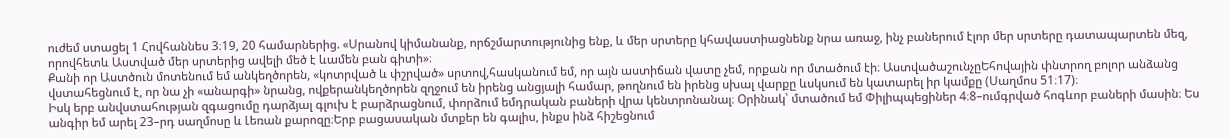ուժեմ ստացել 1 Հովհաննես 3։19, 20 համարներից. «Սրանով կիմանանք, որճշմարտությունից ենք, և մեր սրտերը կհավաստիացնենք նրա առաջ, ինչ բաներում էլոր մեր սրտերը դատապարտեն մեզ, որովհետև Աստված մեր սրտերից ավելի մեծ է ևամեն բան գիտի»։
Քանի որ Աստծուն մոտենում եմ անկեղծորեն, «կոտրված և փշրված» սրտով,հասկանում եմ, որ այն աստիճան վատը չեմ, որքան որ մտածում էի։ ԱստվածաշունչըԵհովային փնտրող բոլոր անձանց վստահեցնում է, որ նա չի «անարգի» նրանց, ովքերանկեղծորեն զղջում են իրենց անցյալի համար, թողնում են իրենց սխալ վարքը ևսկսում են կատարել իր կամքը (Սաղմոս 51։17)։
Իսկ երբ անվստահության զգացումը դարձյալ գլուխ է բարձրացնում, փորձում եմդրական բաների վրա կենտրոնանալ։ Օրինակ՝ մտածում եմ Փիլիպպեցիներ 4։8–ումգրված հոգևոր բաների մասին։ Ես անգիր եմ արել 23–րդ սաղմոսը և Լեռան քարոզը։Երբ բացասական մտքեր են գալիս, ինքս ինձ հիշեցնում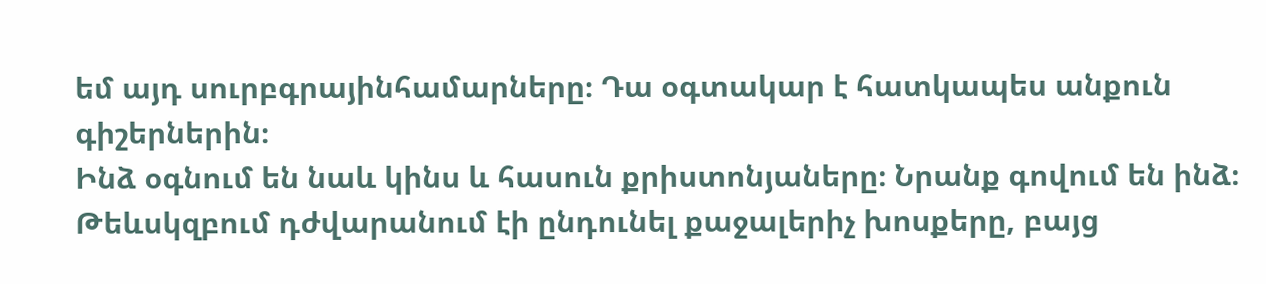եմ այդ սուրբգրայինհամարները։ Դա օգտակար է հատկապես անքուն գիշերներին։
Ինձ օգնում են նաև կինս և հասուն քրիստոնյաները։ Նրանք գովում են ինձ։ Թեևսկզբում դժվարանում էի ընդունել քաջալերիչ խոսքերը, բայց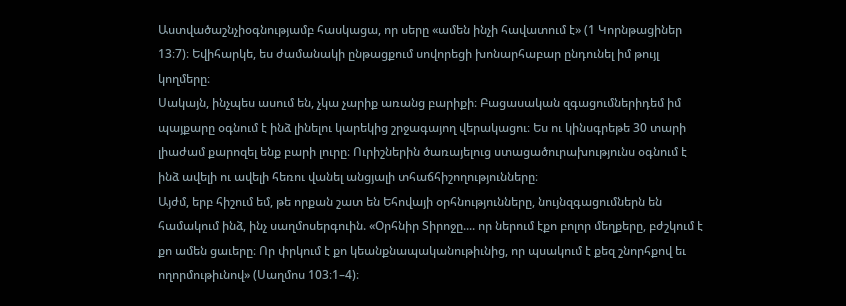Աստվածաշնչիօգնությամբ հասկացա, որ սերը «ամեն ինչի հավատում է» (1 Կորնթացիներ 13։7)։ Եվիհարկե, ես ժամանակի ընթացքում սովորեցի խոնարհաբար ընդունել իմ թույլ կողմերը։
Սակայն, ինչպես ասում են, չկա չարիք առանց բարիքի։ Բացասական զգացումներիդեմ իմ պայքարը օգնում է ինձ լինելու կարեկից շրջագայող վերակացու։ Ես ու կինսգրեթե 30 տարի լիաժամ քարոզել ենք բարի լուրը։ Ուրիշներին ծառայելուց ստացածուրախությունս օգնում է ինձ ավելի ու ավելի հեռու վանել անցյալի տհաճհիշողությունները։
Այժմ, երբ հիշում եմ, թե որքան շատ են Եհովայի օրհնությունները, նույնզգացումներն են համակում ինձ, ինչ սաղմոսերգուին. «Օրհնիր Տիրոջը.... որ ներում էքո բոլոր մեղքերը, բժշկում է քո ամեն ցաւերը։ Որ փրկում է քո կեանքնապականութիւնից, որ պսակում է քեզ շնորհքով եւ ողորմութիւնով» (Սաղմոս 103։1–4)։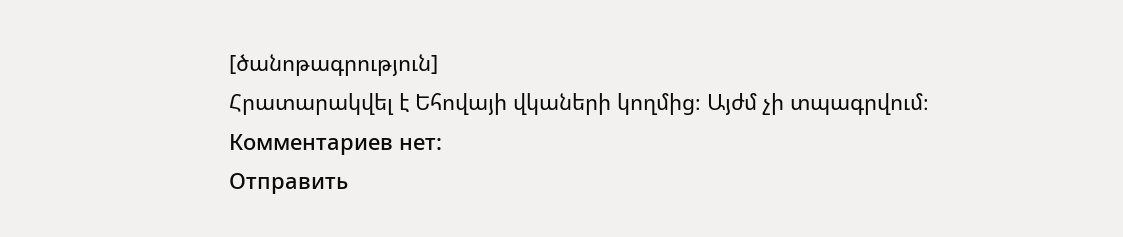[ծանոթագրություն]
Հրատարակվել է Եհովայի վկաների կողմից։ Այժմ չի տպագրվում։
Комментариев нет:
Отправить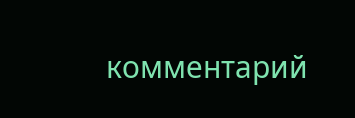комментарий